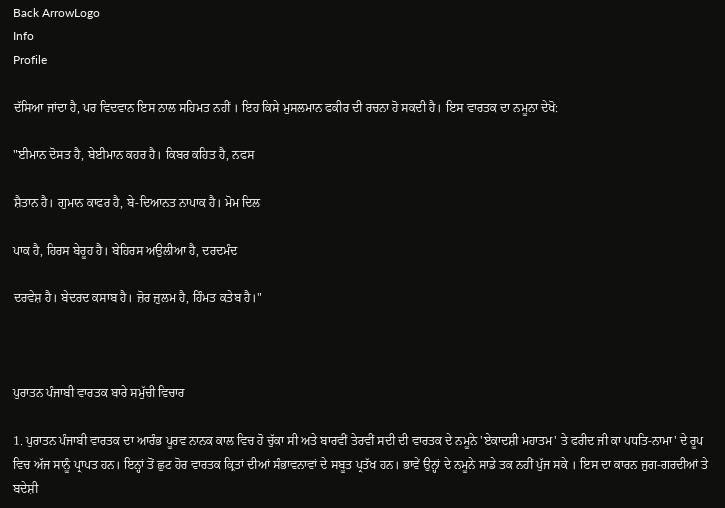Back ArrowLogo
Info
Profile

ਦੱਸਿਆ ਜਾਂਦਾ ਹੈ, ਪਰ ਵਿਦਵਾਨ ਇਸ ਨਾਲ ਸਹਿਮਤ ਨਹੀਂ । ਇਹ ਕਿਸੇ ਮੁਸਲਮਾਨ ਫਕੀਰ ਦੀ ਰਚਨਾ ਹੋ ਸਕਦੀ ਹੈ। ਇਸ ਵਾਰਤਕ ਦਾ ਨਮੂਨਾ ਦੇਖੋ:

"ਈਮਾਨ ਦੋਸਤ ਹੈ, ਬੇਈਮਾਨ ਕਹਰ ਹੈ। ਕਿਬਰ ਕਹਿਤ ਹੈ, ਨਫਸ

ਸ਼ੈਤਾਨ ਹੈ। ਗੁਮਾਨ ਕਾਫਰ ਹੈ, ਬੇ-ਦਿਆਨਤ ਨਾਪਾਕ ਹੈ। ਮੋਮ ਦਿਲ

ਪਾਕ ਹੈ, ਹਿਰਸ ਬੇਰੂਹ ਹੈ। ਬੇਹਿਰਸ ਅਉਲੀਆ ਹੈ, ਦਰਦਮੰਦ

ਦਰਵੇਸ਼ ਹੈ। ਬੇਦਰਦ ਕਸਾਬ ਹੈ। ਜ਼ੋਰ ਜ਼ੁਲਮ ਹੈ, ਹਿੰਮਤ ਕਤੇਬ ਹੈ।"



ਪੁਰਾਤਨ ਪੰਜਾਬੀ ਵਾਰਤਕ ਬਾਰੇ ਸਮੁੱਚੀ ਵਿਚਾਰ

1. ਪੁਰਾਤਨ ਪੰਜਾਬੀ ਵਾਰਤਕ ਦਾ ਆਰੰਭ ਪੂਰਵ ਨਾਨਕ ਕਾਲ ਵਿਚ ਹੋ ਚੁੱਕਾ ਸੀ ਅਤੇ ਬਾਰਵੀਂ ਤੇਰਵੀਂ ਸਦੀ ਦੀ ਵਾਰਤਕ ਦੇ ਨਮੂਨੇ 'ਏਕਾਦਸ਼ੀ ਮਹਾਤਮ' ਤੇ ਫਰੀਦ ਜੀ ਕਾ ਪਧਤਿ-ਨਾਮਾ' ਦੇ ਰੂਪ ਵਿਚ ਅੱਜ ਸਾਨੂੰ ਪ੍ਰਾਪਤ ਹਨ। ਇਨ੍ਹਾਂ ਤੋਂ ਛੁਟ ਹੋਰ ਵਾਰਤਕ ਕ੍ਰਿਤਾਂ ਦੀਆਂ ਸੰਭਾਵਨਾਵਾਂ ਦੇ ਸਬੂਤ ਪ੍ਰਤੱਖ ਹਨ। ਭਾਵੇਂ ਉਨ੍ਹਾਂ ਦੇ ਨਮੂਨੇ ਸਾਡੇ ਤਕ ਨਹੀਂ ਪੁੱਜ ਸਕੇ । ਇਸ ਦਾ ਕਾਰਨ ਜੁਗ-ਗਰਦੀਆਂ ਤੇ ਬਦੇਸ਼ੀ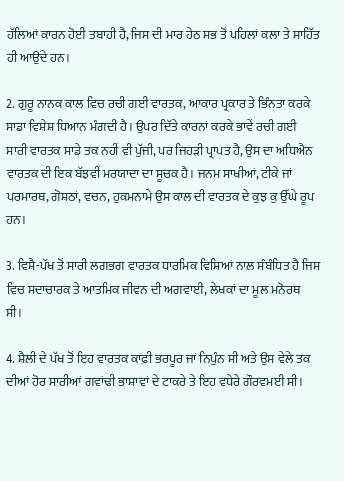ਹੱਲਿਆਂ ਕਾਰਨ ਹੋਈ ਤਬਾਹੀ ਹੈ, ਜਿਸ ਦੀ ਮਾਰ ਹੇਠ ਸਭ ਤੋਂ ਪਹਿਲਾਂ ਕਲਾ ਤੇ ਸਾਹਿੱਤ ਹੀ ਆਉਂਦੇ ਹਨ।

2. ਗੁਰੂ ਨਾਨਕ ਕਾਲ ਵਿਚ ਰਚੀ ਗਈ ਵਾਰਤਕ, ਆਕਾਰ ਪ੍ਰਕਾਰ ਤੇ ਭਿੰਨਤਾ ਕਰਕੇ ਸਾਡਾ ਵਿਸ਼ੇਸ਼ ਧਿਆਨ ਮੰਗਦੀ ਹੈ। ਉਪਰ ਦਿੱਤੇ ਕਾਰਨਾਂ ਕਰਕੇ ਭਾਵੇਂ ਰਚੀ ਗਈ ਸਾਰੀ ਵਾਰਤਕ ਸਾਡੇ ਤਕ ਨਹੀਂ ਵੀ ਪੁੱਜੀ, ਪਰ ਜਿਹੜੀ ਪ੍ਰਾਪਤ ਹੈ, ਉਸ ਦਾ ਅਧਿਐਨ ਵਾਰਤਕ ਦੀ ਇਕ ਬੱਝਵੀਂ ਮਰਯਾਦਾ ਦਾ ਸੂਚਕ ਹੈ। ਜਨਮ ਸਾਖੀਆਂ, ਟੀਕੇ ਜਾਂ ਪਰਮਾਰਥ, ਗੋਸ਼ਠਾਂ, ਵਚਨ, ਹੁਕਮਨਾਮੇ ਉਸ ਕਾਲ ਦੀ ਵਾਰਤਕ ਦੇ ਕੁਝ ਕੁ ਉੱਘੇ ਰੂਪ ਹਨ।

3. ਵਿਸ਼ੈ-ਪੱਖ ਤੋਂ ਸਾਰੀ ਲਗਭਗ ਵਾਰਤਕ ਧਾਰਮਿਕ ਵਿਸ਼ਿਆਂ ਨਾਲ ਸੰਬੰਧਿਤ ਹੈ ਜਿਸ ਵਿਚ ਸਦਾਚਾਰਕ ਤੇ ਆਤਮਿਕ ਜੀਵਨ ਦੀ ਅਗਵਾਈ, ਲੇਖਕਾਂ ਦਾ ਮੂਲ ਮਨੋਰਥ ਸੀ।

4. ਸ਼ੈਲੀ ਦੇ ਪੱਖ ਤੋਂ ਇਹ ਵਾਰਤਕ ਕਾਫ਼ੀ ਭਰਪੂਰ ਜਾਂ ਨਿਪੁੰਨ ਸੀ ਅਤੇ ਉਸ ਵੇਲੇ ਤਕ ਦੀਆਂ ਹੋਰ ਸਾਰੀਆਂ ਗਵਾਂਢੀ ਭਾਸ਼ਾਵਾਂ ਦੇ ਟਾਕਰੇ ਤੇ ਇਹ ਵਧੇਰੇ ਗੌਰਵਮਈ ਸੀ।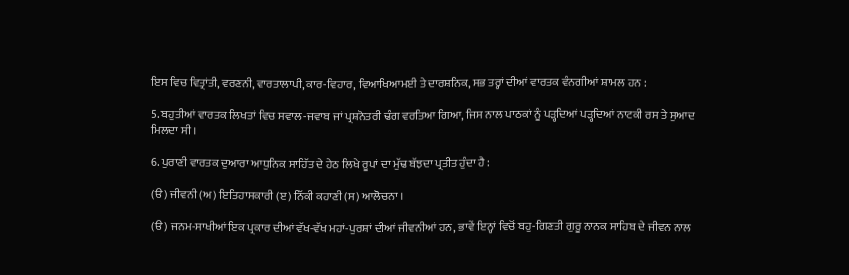ਇਸ ਵਿਚ ਵਿਤ੍ਰਾਂਤੀ, ਵਰਣਨੀ, ਵਾਰਤਾਲਾਪੀ, ਕਾਰ-ਵਿਹਾਰ, ਵਿਆਖਿਆਮਈ ਤੇ ਦਾਰਸ਼ਨਿਕ, ਸਭ ਤਰ੍ਹਾਂ ਦੀਆਂ ਵਾਰਤਕ ਵੰਨਗੀਆਂ ਸ਼ਾਮਲ ਹਨ :

5. ਬਹੁਤੀਆਂ ਵਾਰਤਕ ਲਿਖਤਾਂ ਵਿਚ ਸਵਾਲ-ਜਵਾਬ ਜਾਂ ਪ੍ਰਸ਼ਨੋਤਰੀ ਢੰਗ ਵਰਤਿਆ ਗਿਆ, ਜਿਸ ਨਾਲ ਪਾਠਕਾਂ ਨੂੰ ਪੜ੍ਹਦਿਆਂ ਪੜ੍ਹਦਿਆਂ ਨਾਟਕੀ ਰਸ ਤੇ ਸੁਆਦ ਮਿਲਦਾ ਸੀ ।

6. ਪੁਰਾਣੀ ਵਾਰਤਕ ਦੁਆਰਾ ਆਧੁਨਿਕ ਸਾਹਿੱਤ ਦੇ ਹੇਠ ਲਿਖੇ ਰੂਪਾਂ ਦਾ ਮੁੱਢ ਬੱਝਦਾ ਪ੍ਰਤੀਤ ਹੁੰਦਾ ਹੈ :

(ੳ) ਜੀਵਨੀ (ਅ) ਇਤਿਹਾਸਕਾਰੀ (ੲ) ਨਿੱਕੀ ਕਹਾਣੀ (ਸ) ਆਲੋਚਨਾ ।

(ੳ) ਜਨਮ-ਸਾਖੀਆਂ ਇਕ ਪ੍ਰਕਾਰ ਦੀਆਂ ਵੱਖ-ਵੱਖ ਮਹਾਂ-ਪੁਰਸ਼ਾਂ ਦੀਆਂ ਜੀਵਨੀਆਂ ਹਨ, ਭਾਵੇਂ ਇਨ੍ਹਾਂ ਵਿਚੋਂ ਬਹੁ-ਗਿਣਤੀ ਗੁਰੂ ਨਾਨਕ ਸਾਹਿਬ ਦੇ ਜੀਵਨ ਨਾਲ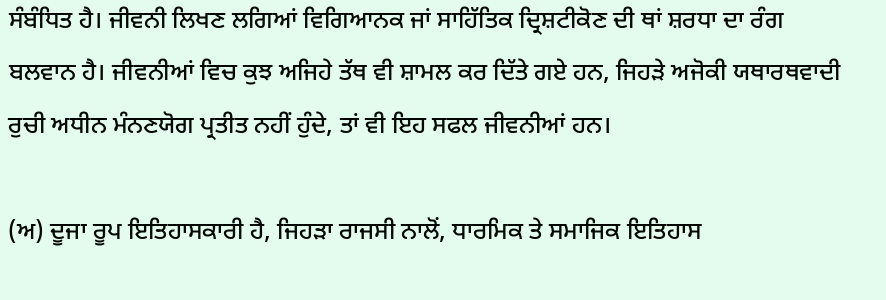ਸੰਬੰਧਿਤ ਹੈ। ਜੀਵਨੀ ਲਿਖਣ ਲਗਿਆਂ ਵਿਗਿਆਨਕ ਜਾਂ ਸਾਹਿੱਤਿਕ ਦ੍ਰਿਸ਼ਟੀਕੋਣ ਦੀ ਥਾਂ ਸ਼ਰਧਾ ਦਾ ਰੰਗ ਬਲਵਾਨ ਹੈ। ਜੀਵਨੀਆਂ ਵਿਚ ਕੁਝ ਅਜਿਹੇ ਤੱਥ ਵੀ ਸ਼ਾਮਲ ਕਰ ਦਿੱਤੇ ਗਏ ਹਨ, ਜਿਹੜੇ ਅਜੋਕੀ ਯਥਾਰਥਵਾਦੀ ਰੁਚੀ ਅਧੀਨ ਮੰਨਣਯੋਗ ਪ੍ਰਤੀਤ ਨਹੀਂ ਹੁੰਦੇ, ਤਾਂ ਵੀ ਇਹ ਸਫਲ ਜੀਵਨੀਆਂ ਹਨ।

(ਅ) ਦੂਜਾ ਰੂਪ ਇਤਿਹਾਸਕਾਰੀ ਹੈ, ਜਿਹੜਾ ਰਾਜਸੀ ਨਾਲੋਂ, ਧਾਰਮਿਕ ਤੇ ਸਮਾਜਿਕ ਇਤਿਹਾਸ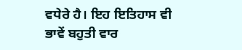ਵਧੇਰੇ ਹੈ। ਇਹ ਇਤਿਹਾਸ ਵੀ ਭਾਵੇਂ ਬਹੁਤੀ ਵਾਰ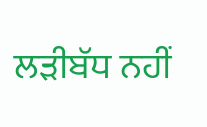ਲੜੀਬੱਧ ਨਹੀਂ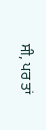ਸੀ, ਪਰ ਤਾਂ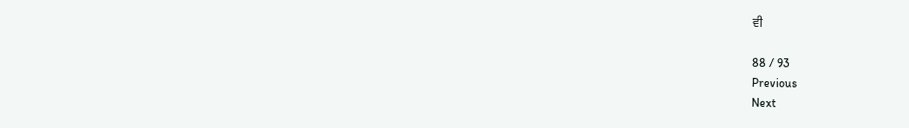ਵੀ

88 / 93
Previous
Next